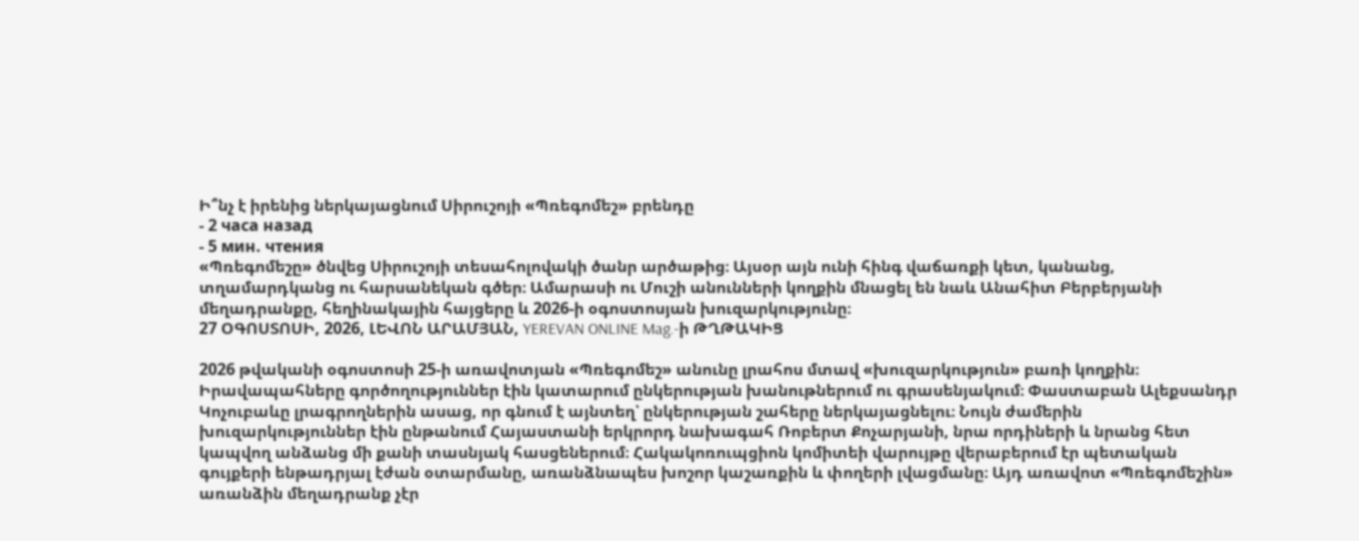Ի՞նչ է իրենից ներկայացնում Սիրուշոյի «Պռեգոմեշ» բրենդը
- 2 часа назад
- 5 мин. чтения
«Պռեգոմեշը» ծնվեց Սիրուշոյի տեսահոլովակի ծանր արծաթից։ Այսօր այն ունի հինգ վաճառքի կետ, կանանց, տղամարդկանց ու հարսանեկան գծեր։ Ամարասի ու Մուշի անունների կողքին մնացել են նաև Անահիտ Բերբերյանի մեղադրանքը, հեղինակային հայցերը և 2026-ի օգոստոսյան խուզարկությունը։
27 ՕԳՈՍՏՈՍԻ, 2026, ԼԵՎՈՆ ԱՐԱՄՅԱՆ, YEREVAN ONLINE Mag.-ի ԹՂԹԱԿԻՑ

2026 թվականի օգոստոսի 25-ի առավոտյան «Պռեգոմեշ» անունը լրահոս մտավ «խուզարկություն» բառի կողքին։ Իրավապահները գործողություններ էին կատարում ընկերության խանութներում ու գրասենյակում։ Փաստաբան Ալեքսանդր Կոչուբաևը լրագրողներին ասաց, որ գնում է այնտեղ՝ ընկերության շահերը ներկայացնելու։ Նույն ժամերին խուզարկություններ էին ընթանում Հայաստանի երկրորդ նախագահ Ռոբերտ Քոչարյանի, նրա որդիների և նրանց հետ կապվող անձանց մի քանի տասնյակ հասցեներում։ Հակակոռուպցիոն կոմիտեի վարույթը վերաբերում էր պետական գույքերի ենթադրյալ էժան օտարմանը, առանձնապես խոշոր կաշառքին և փողերի լվացմանը։ Այդ առավոտ «Պռեգոմեշին» առանձին մեղադրանք չէր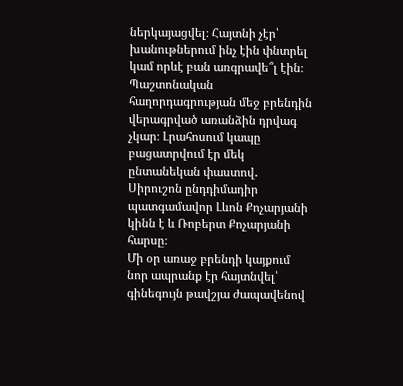ներկայացվել։ Հայտնի չէր՝ խանութներում ինչ էին փնտրել կամ որևէ բան առգրավե՞լ էին։ Պաշտոնական հաղորդագրության մեջ բրենդին վերագրված առանձին դրվագ չկար։ Լրահոսում կապը բացատրվում էր մեկ ընտանեկան փաստով․ Սիրուշոն ընդդիմադիր պատգամավոր Լևոն Քոչարյանի կինն է և Ռոբերտ Քոչարյանի հարսը։
Մի օր առաջ բրենդի կայքում նոր ապրանք էր հայտնվել՝ գինեգույն թավշյա ժապավենով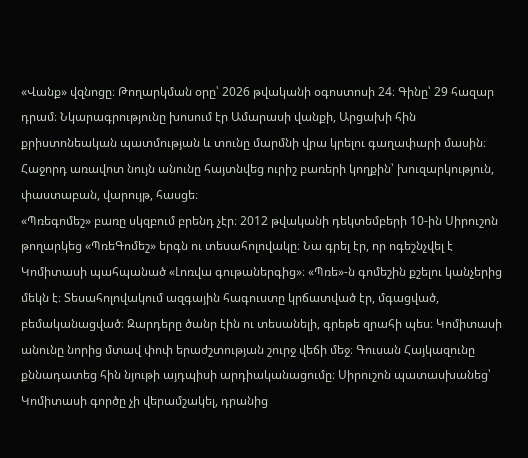«Վանք» վզնոցը։ Թողարկման օրը՝ 2026 թվականի օգոստոսի 24։ Գինը՝ 29 հազար դրամ։ Նկարագրությունը խոսում էր Ամարասի վանքի, Արցախի հին քրիստոնեական պատմության և տունը մարմնի վրա կրելու գաղափարի մասին։ Հաջորդ առավոտ նույն անունը հայտնվեց ուրիշ բառերի կողքին՝ խուզարկություն, փաստաբան, վարույթ, հասցե։
«Պռեգոմեշ» բառը սկզբում բրենդ չէր։ 2012 թվականի դեկտեմբերի 10-ին Սիրուշոն թողարկեց «ՊռեԳոմեշ» երգն ու տեսահոլովակը։ Նա գրել էր, որ ոգեշնչվել է Կոմիտասի պահպանած «Լոռվա գութաներգից»։ «Պռե»-ն գոմեշին քշելու կանչերից մեկն է։ Տեսահոլովակում ազգային հագուստը կրճատված էր, մգացված, բեմականացված։ Զարդերը ծանր էին ու տեսանելի, գրեթե զրահի պես։ Կոմիտասի անունը նորից մտավ փոփ երաժշտության շուրջ վեճի մեջ։ Գուսան Հայկազունը քննադատեց հին նյութի այդպիսի արդիականացումը։ Սիրուշոն պատասխանեց՝ Կոմիտասի գործը չի վերամշակել, դրանից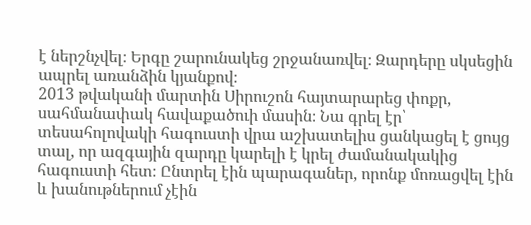է ներշնչվել։ Երգը շարունակեց շրջանառվել։ Զարդերը սկսեցին ապրել առանձին կյանքով։
2013 թվականի մարտին Սիրուշոն հայտարարեց փոքր, սահմանափակ հավաքածուի մասին։ Նա գրել էր՝ տեսահոլովակի հագուստի վրա աշխատելիս ցանկացել է ցույց տալ, որ ազգային զարդը կարելի է կրել ժամանակակից հագուստի հետ։ Ընտրել էին պարագաներ, որոնք մոռացվել էին և խանութներում չէին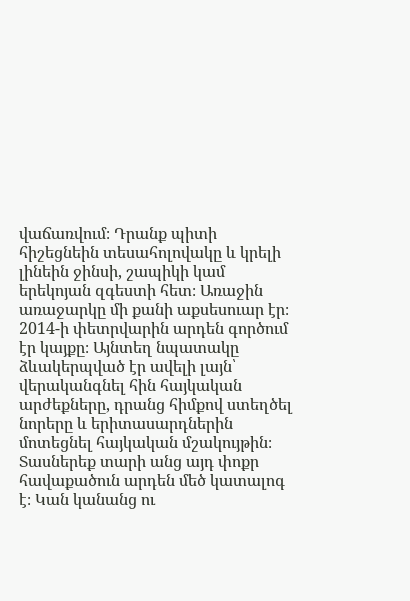վաճառվում։ Դրանք պիտի հիշեցնեին տեսահոլովակը և կրելի լինեին ջինսի, շապիկի կամ երեկոյան զգեստի հետ։ Առաջին առաջարկը մի քանի աքսեսուար էր։ 2014-ի փետրվարին արդեն գործում էր կայքը։ Այնտեղ նպատակը ձևակերպված էր ավելի լայն՝ վերականգնել հին հայկական արժեքները, դրանց հիմքով ստեղծել նորերը և երիտասարդներին մոտեցնել հայկական մշակույթին։
Տասներեք տարի անց այդ փոքր հավաքածուն արդեն մեծ կատալոգ է։ Կան կանանց ու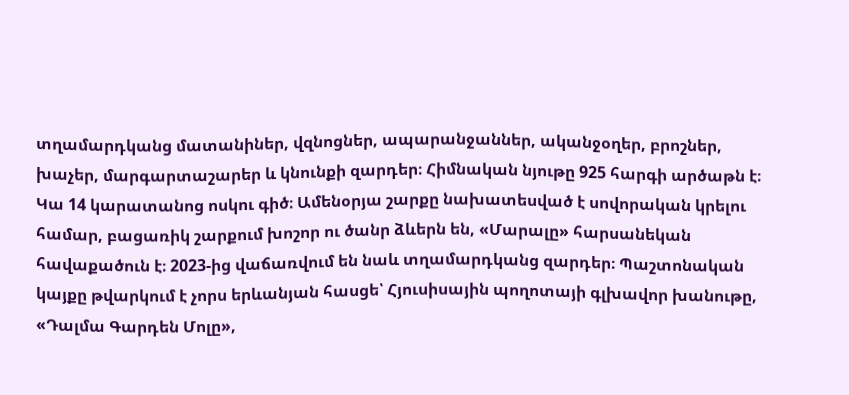տղամարդկանց մատանիներ, վզնոցներ, ապարանջաններ, ականջօղեր, բրոշներ, խաչեր, մարգարտաշարեր և կնունքի զարդեր։ Հիմնական նյութը 925 հարգի արծաթն է։ Կա 14 կարատանոց ոսկու գիծ։ Ամենօրյա շարքը նախատեսված է սովորական կրելու համար, բացառիկ շարքում խոշոր ու ծանր ձևերն են, «Մարալը» հարսանեկան հավաքածուն է։ 2023-ից վաճառվում են նաև տղամարդկանց զարդեր։ Պաշտոնական կայքը թվարկում է չորս երևանյան հասցե՝ Հյուսիսային պողոտայի գլխավոր խանութը, «Դալմա Գարդեն Մոլը»,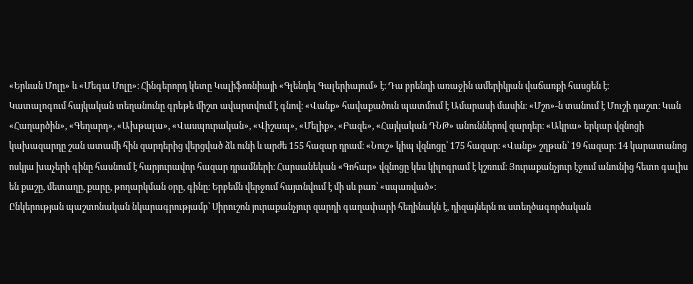«Երևան Մոլը» և «Մեգա Մոլը»։ Հինգերորդ կետը Կալիֆոռնիայի «Գլենդել Գալերիայում» է։ Դա բրենդի առաջին ամերիկյան վաճառքի հասցեն է։
Կատալոգում հայկական տեղանունը գրեթե միշտ ավարտվում է գնով։ «Վանք» հավաքածուն պատմում է Ամարասի մասին։ «Մշո»-ն տանում է Մուշի դաշտ։ Կան «Հաղարծին», «Գեղարդ», «Ախթալա», «Վասպուրական», «Վիշապ», «Մելիք», «Բազե», «Հայկական ԴՆԹ» անուններով զարդեր։ «Ակրա» երկար վզնոցի կախազարդը շան ատամի հին զարդերից վերցված ձև ունի և արժե 155 հազար դրամ։ «Նուշ» կիպ վզնոցը՝ 175 հազար։ «Վանք» շղթան՝ 19 հազար։ 14 կարատանոց ոսկյա խաչերի գինը հասնում է հարյուրավոր հազար դրամների։ Հարսանեկան «Գոհար» վզնոցը կես կիլոգրամ է կշռում։ Յուրաքանչյուր էջում անունից հետո գալիս են քաշը, մետաղը, քարը, թողարկման օրը, գինը։ Երբեմն վերջում հայտնվում է մի սև բառ՝ «սպառված»։
Ընկերության պաշտոնական նկարագրությամբ՝ Սիրուշոն յուրաքանչյուր զարդի գաղափարի հեղինակն է, դիզայներն ու ստեղծագործական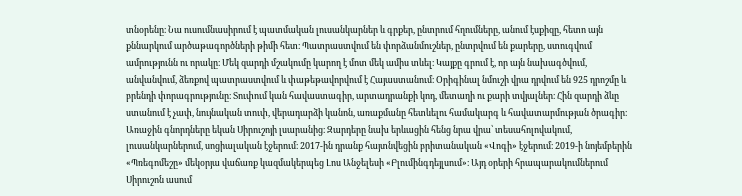տնօրենը։ Նա ուսումնասիրում է պատմական լուսանկարներ և գրքեր, ընտրում հղումները, անում էսքիզը, հետո այն քննարկում արծաթագործների թիմի հետ։ Պատրաստվում են փորձանմուշներ, ընտրվում են քարերը, ստուգվում ամրությունն ու որակը։ Մեկ զարդի մշակումը կարող է մոտ մեկ ամիս տևել։ Կայքը գրում է, որ այն նախագծվում, անվանվում, ձեռքով պատրաստվում և փաթեթավորվում է Հայաստանում։ Օրիգինալ նմուշի վրա դրվում են 925 դրոշմը և բրենդի փորագրությունը։ Տուփում կան հավաստագիր, արտադրանքի կոդ, մետաղի ու քարի տվյալներ։ Հին զարդի ձևը ստանում է չափ, նույնական տուփ, վերադարձի կանոն, առաքմանը հետևելու համակարգ և հավատարմության ծրագիր։
Առաջին գնորդները եկան Սիրուշոյի լսարանից։ Զարդերը նախ երևացին հենց նրա վրա՝ տեսահոլովակում, լուսանկարներում, սոցիալական էջերում։ 2017-ին դրանք հայտնվեցին բրիտանական «Վոգի» էջերում։ 2019-ի նոյեմբերին «Պռեգոմեշը» մեկօրյա վաճառք կազմակերպեց Լոս Անջելեսի «Բլումինգդեյլսում»։ Այդ օրերի հրապարակումներում Սիրուշոն ասում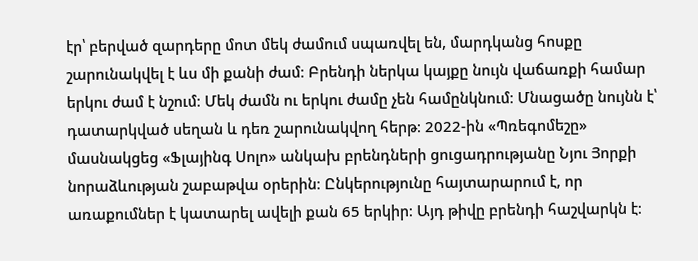էր՝ բերված զարդերը մոտ մեկ ժամում սպառվել են, մարդկանց հոսքը շարունակվել է ևս մի քանի ժամ։ Բրենդի ներկա կայքը նույն վաճառքի համար երկու ժամ է նշում։ Մեկ ժամն ու երկու ժամը չեն համընկնում։ Մնացածը նույնն է՝ դատարկված սեղան և դեռ շարունակվող հերթ։ 2022-ին «Պռեգոմեշը» մասնակցեց «Ֆլայինգ Սոլո» անկախ բրենդների ցուցադրությանը Նյու Յորքի նորաձևության շաբաթվա օրերին։ Ընկերությունը հայտարարում է, որ առաքումներ է կատարել ավելի քան 65 երկիր։ Այդ թիվը բրենդի հաշվարկն է։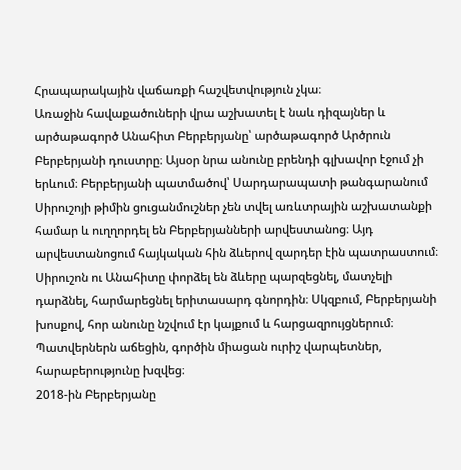Հրապարակային վաճառքի հաշվետվություն չկա։
Առաջին հավաքածուների վրա աշխատել է նաև դիզայներ և արծաթագործ Անահիտ Բերբերյանը՝ արծաթագործ Արծրուն Բերբերյանի դուստրը։ Այսօր նրա անունը բրենդի գլխավոր էջում չի երևում։ Բերբերյանի պատմածով՝ Սարդարապատի թանգարանում Սիրուշոյի թիմին ցուցանմուշներ չեն տվել առևտրային աշխատանքի համար և ուղղորդել են Բերբերյանների արվեստանոց։ Այդ արվեստանոցում հայկական հին ձևերով զարդեր էին պատրաստում։ Սիրուշոն ու Անահիտը փորձել են ձևերը պարզեցնել, մատչելի դարձնել, հարմարեցնել երիտասարդ գնորդին։ Սկզբում, Բերբերյանի խոսքով, հոր անունը նշվում էր կայքում և հարցազրույցներում։ Պատվերներն աճեցին, գործին միացան ուրիշ վարպետներ, հարաբերությունը խզվեց։
2018-ին Բերբերյանը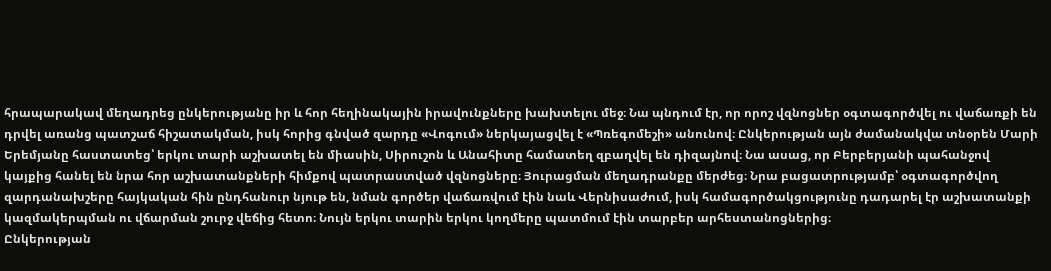հրապարակավ մեղադրեց ընկերությանը իր և հոր հեղինակային իրավունքները խախտելու մեջ։ Նա պնդում էր, որ որոշ վզնոցներ օգտագործվել ու վաճառքի են դրվել առանց պատշաճ հիշատակման, իսկ հորից գնված զարդը «Վոգում» ներկայացվել է «Պռեգոմեշի» անունով։ Ընկերության այն ժամանակվա տնօրեն Մարի Երեմյանը հաստատեց՝ երկու տարի աշխատել են միասին, Սիրուշոն և Անահիտը համատեղ զբաղվել են դիզայնով։ Նա ասաց, որ Բերբերյանի պահանջով կայքից հանել են նրա հոր աշխատանքների հիմքով պատրաստված վզնոցները։ Յուրացման մեղադրանքը մերժեց։ Նրա բացատրությամբ՝ օգտագործվող զարդանախշերը հայկական հին ընդհանուր նյութ են, նման գործեր վաճառվում էին նաև Վերնիսաժում, իսկ համագործակցությունը դադարել էր աշխատանքի կազմակերպման ու վճարման շուրջ վեճից հետո։ Նույն երկու տարին երկու կողմերը պատմում էին տարբեր արհեստանոցներից։
Ընկերության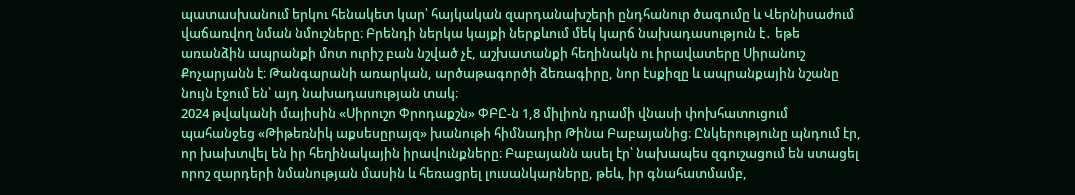պատասխանում երկու հենակետ կար՝ հայկական զարդանախշերի ընդհանուր ծագումը և Վերնիսաժում վաճառվող նման նմուշները։ Բրենդի ներկա կայքի ներքևում մեկ կարճ նախադասություն է․ եթե առանձին ապրանքի մոտ ուրիշ բան նշված չէ, աշխատանքի հեղինակն ու իրավատերը Սիրանուշ Քոչարյանն է։ Թանգարանի առարկան, արծաթագործի ձեռագիրը, նոր էսքիզը և ապրանքային նշանը նույն էջում են՝ այդ նախադասության տակ։
2024 թվականի մայիսին «Սիրուշո Փրոդաքշն» ՓԲԸ-ն 1,8 միլիոն դրամի վնասի փոխհատուցում պահանջեց «Թիթեռնիկ աքսեսըրայզ» խանութի հիմնադիր Թինա Բաբայանից։ Ընկերությունը պնդում էր, որ խախտվել են իր հեղինակային իրավունքները։ Բաբայանն ասել էր՝ նախապես զգուշացում են ստացել որոշ զարդերի նմանության մասին և հեռացրել լուսանկարները, թեև, իր գնահատմամբ,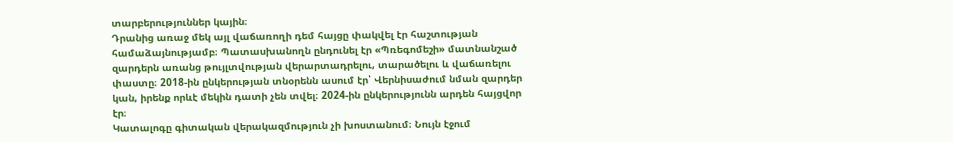տարբերություններ կային։
Դրանից առաջ մեկ այլ վաճառողի դեմ հայցը փակվել էր հաշտության համաձայնությամբ։ Պատասխանողն ընդունել էր «Պռեգոմեշի» մատնանշած զարդերն առանց թույլտվության վերարտադրելու, տարածելու և վաճառելու փաստը։ 2018-ին ընկերության տնօրենն ասում էր՝ Վերնիսաժում նման զարդեր կան, իրենք որևէ մեկին դատի չեն տվել։ 2024-ին ընկերությունն արդեն հայցվոր էր։
Կատալոգը գիտական վերակազմություն չի խոստանում։ Նույն էջում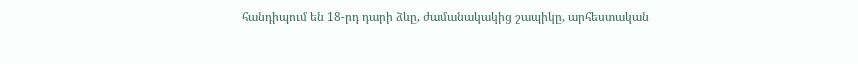հանդիպում են 18-րդ դարի ձևը, ժամանակակից շապիկը, արհեստական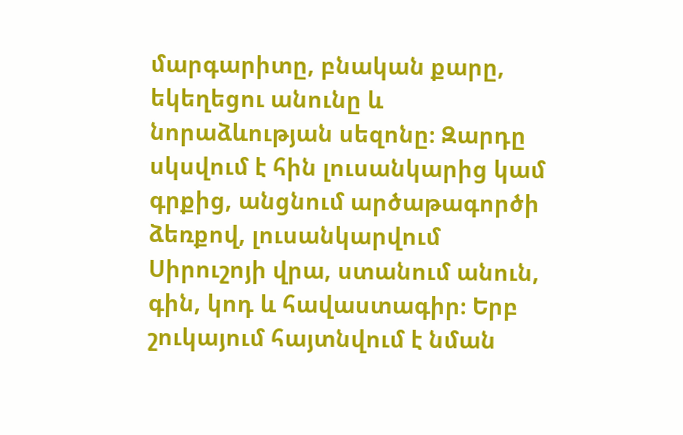մարգարիտը, բնական քարը, եկեղեցու անունը և նորաձևության սեզոնը։ Զարդը սկսվում է հին լուսանկարից կամ գրքից, անցնում արծաթագործի ձեռքով, լուսանկարվում Սիրուշոյի վրա, ստանում անուն, գին, կոդ և հավաստագիր։ Երբ շուկայում հայտնվում է նման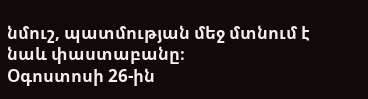նմուշ, պատմության մեջ մտնում է նաև փաստաբանը։
Օգոստոսի 26-ին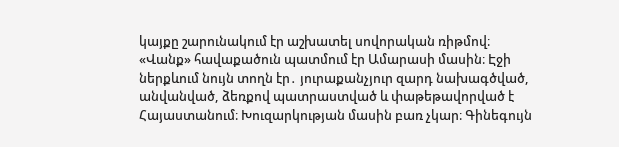կայքը շարունակում էր աշխատել սովորական ռիթմով։ «Վանք» հավաքածուն պատմում էր Ամարասի մասին։ Էջի ներքևում նույն տողն էր․ յուրաքանչյուր զարդ նախագծված, անվանված, ձեռքով պատրաստված և փաթեթավորված է Հայաստանում։ Խուզարկության մասին բառ չկար։ Գինեգույն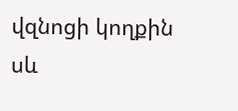վզնոցի կողքին սև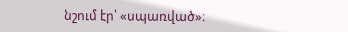նշում էր՝ «սպառված»։